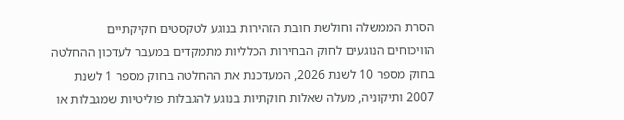הסרת הממשלה וחולשת חובת הזהירות בנוגע לטקסטים חקיקתיים
הוויכוחים הנוגעים לחוק הבחירות הכלליות מתמקדים במעבר לעדכון ההחלטה בחוק מספר 10 לשנת 2026, המעדכנת את ההחלטה בחוק מספר 1 לשנת 2007 ותיקוניה, מעלה שאלות חוקתיות בנוגע להגבלות פוליטיות שמגבלות או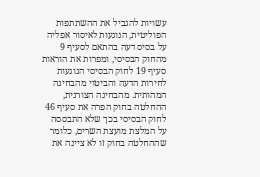עשויות להגביל את ההשתתפות הפוליטית, הנוגעות לאיסור אפליה על בסיס דעה בהתאם לסעיף 9 מהחוק הבסיסי, ומפרות את הוראות סעיף 19 לחוק הבסיסי הנוגעות לחירות הדעה והביטוי מהבחינה המהותית. מהבחינה הצורנית, ההחלטה בחוק הפרה את סעיף 46 לחוק הבסיסי בכך שלא התבססה על המלצת מועצת השרים, כלומר שההחלטה בחוק זו לא ציינה את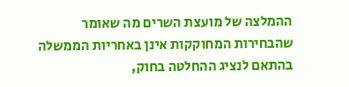ההמלצה של מועצת השרים מה שאומר שהבחירות המחוקקות אינן באחריות הממשלה בהתאם לנציג ההחלטה בחוק,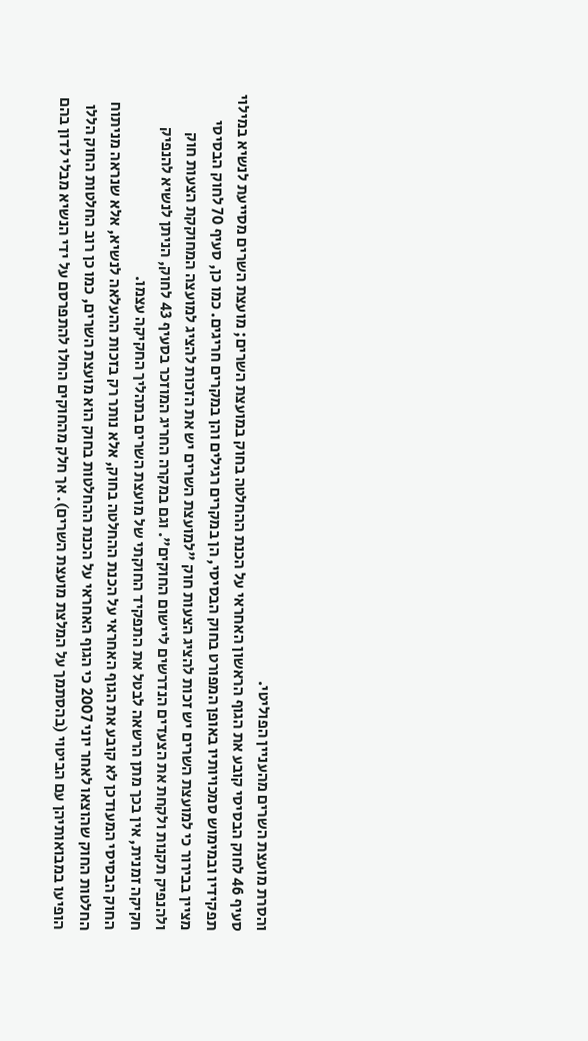והסרת מועצת השרים מהעניין הפוליטי.
סעיף 46 לחוק הבסיסי קובע את הגוף הראשון האחראי על הכנת ההחלטה בחוק במועצת השרים; מועצת השרים מסייעת לנשיא במילוי תפקידיו ובמימוש סמכויותיו באופן המפורט בחוק הבסיסי, הן במקרים רגילים והן במקרים חריגים. כמו כן, סעיף 70 לחוק הבסיסי מציין בבירור כי למועצת השרים יש זכות להציג הצעות חוק "למועצת השרים יש את הזכות להציג למועצה המחוקקת הצעות חוק ולהנפיק תקנות ולקחת את הצעדים הנדרשים ליישום החוקים". וגם במקרה החריג המוזכר בסעיף 43 לחוק, הניתן לנשיא להנפיק חקיקה זמנית, אין בכך מתן הרשאה לבטל את התפקיד החוקתי של מועצת השרים בתהליך החקיקה עצמו.
החוק הבסיסי המעודכן לא קובע את הגוף האחראי על הכנת ההחלטה בחוק, אלא נותר רק בזכות ההעלאה לנשיא, אלא שנראה מניתוח החלטות החוק שהוצאו לאחר יוני 2007 כי הגוף האחראי על הכנת ההחלטות בחוק הוא מועצת השרים, כמו כן רוב החלטות החוק הללו הופיעו במבואותיהן עם הביטוי (בהסתמך על המלצת מועצת השרים). אך חלק מהחוקים החלו להתפרסם על ידי הנשיא מבלי לדון בהם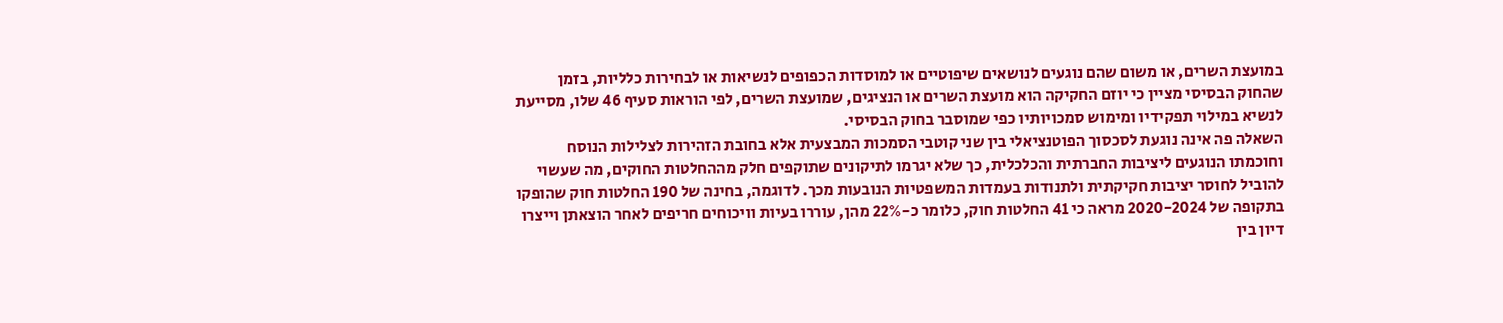במועצת השרים, או משום שהם נוגעים לנושאים שיפוטיים או למוסדות הכפופים לנשיאות או לבחירות כלליות, בזמן שהחוק הבסיסי מציין כי יוזם החקיקה הוא מועצת השרים או הנציגים, שמועצת השרים, לפי הוראות סעיף 46 שלו, מסייעת לנשיא במילוי תפקידיו ומימוש סמכויותיו כפי שמוסבר בחוק הבסיסי.
השאלה פה אינה נוגעת לסכסוך הפוטנציאלי בין שני קוטבי הסמכות המבצעית אלא בחובת הזהירות לצלילות הנוסח וחוכמתו הנוגעים ליציבות החברתית והכלכלית, כך שלא יגרמו לתיקונים שתוקפים חלק מההחלטות החוקים, מה שעשוי להוביל לחוסר יציבות חקיקתית ולתנודות בעמדות המשפטיות הנובעות מכך. לדוגמה, בחינה של 190 החלטות חוק שהופקו בתקופה של 2020-2024 מראה כי 41 החלטות חוק, כלומר כ-22% מהן, עוררו בעיות וויכוחים חריפים לאחר הוצאתן וייצרו דיון בין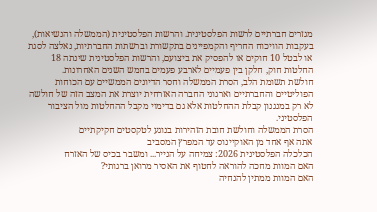מגזרים חברתיים לרשות הפלסטינית. והרשות הפלסטינית (הממשלה והנשיאות), בעקבות הוויכוח החריף והקמפיינים בתקשורת וברשתות החברתיות, נאלצה לסגת או לבטל 10 חוקים או להפסיק את ביצועם, והרשות הפלסטינית שינתה 18 החלטות חוק, חלקן בין פעמיים לארבע פעמים בחמש השנים האחרונות.
חולשת תשומת הלב, הסרת הממשלה וחסר הדיונים הממשיים עם הכוחות הפוליטיים והחברתיים וארגוני החברה האזרחית יוצרת את המצב הזה של חולשה לא רק במנגנון קבלת ההחלטות אלא גם בדימוי מקבל ההחלטות מול הציבור הפלסטיני.
הסרת הממשלה וחולשת חובת הזהירות בנוגע לטקסטים חקיקתיים
אתה אף אחד מן האוקיינוס עד המפרץ המסביב
הכלכלה הפלסטינית 2026: צמיחה על הנייר... ומשבר בכיס של האזרח
האם המוות מחכה להוראה לחטוף את האסיר מרואן ברגותי?
האם המוות ממתין להנחיה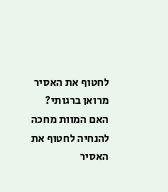לחטוף את האסיר מרואן ברגותי?
האם המוות מחכה להנחיה לחטוף את האסיר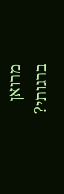מרואן ברגותי?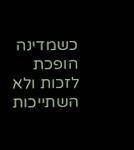כשמדינה הופכת לזכות ולא השתייכות